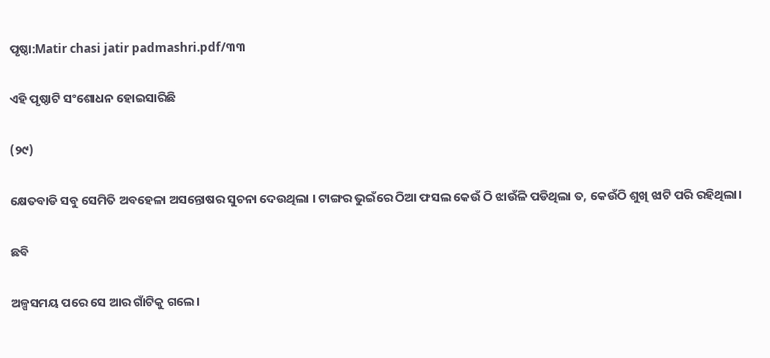ପୃଷ୍ଠା:Matir chasi jatir padmashri.pdf/୩୩

ଏହି ପୃଷ୍ଠାଟି ସଂଶୋଧନ ହୋଇସାରିଛି

(୨୯)

କ୍ଷେତବାଡି ସବୁ ସେମିତି ଅବହେଳା ଅସନ୍ତୋଷର ସୁଚନା ଦେଉଥିଲା । ଟାଙ୍ଗର ଭୁଇଁରେ ଠିଆ ଫସଲ କେଉଁ ଠି ଝାଉଁଳି ପଡିଥିଲା ତ, କେଉଁଠି ଶୁଖି ଝାଟି ପରି ରହିଥିଲା।

ଛବି

ଅଳ୍ପସମୟ ପରେ ସେ ଆର ଗାଁଟିକୁ ଗଲେ।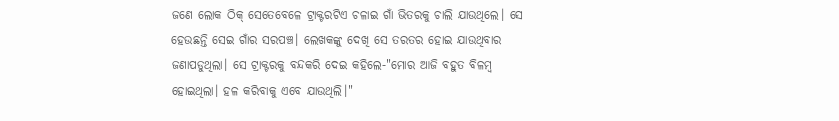ଜଣେ ଲୋକ ଠିକ୍ ସେତେବେଳେ ଟ୍ରାକ୍ଟରଟିଏ ଚଳାଇ ଗାଁ ଭିତରକୁ ଚାଲି ଯାଉଥିଲେ। ସେ ହେଉଛନ୍ତି ସେଇ ଗାଁର ସରପଞ୍ଚ। ଲେଖକଙ୍କୁ ଦେଖି ସେ ତରତର ହୋଇ ଯାଉଥିବାର ଜଣାପଡୁଥିଲା। ସେ ଟ୍ରାକ୍ଟରକୁ ବନ୍ଦକରି ଦେଇ କହିଲେ-"ମୋର ଆଜି ବହୁତ ବିଳମ୍ବ ହୋଇଥିଲା। ହଳ କରିବାକୁ ଏବେ ଯାଉଥିଲି।"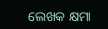ଲେଖକ କ୍ଷମା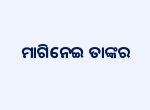ମାଗିନେଇ ତାଙ୍କର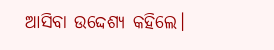ଆସିବା ଉଦ୍ଦେଶ୍ୟ କହିଲେ।